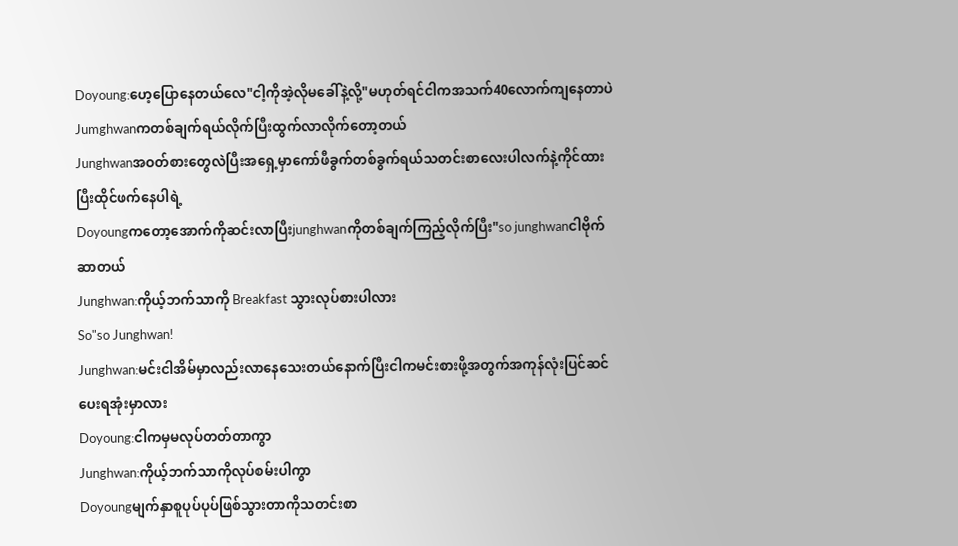Doyoung:ဟေ့ပြောနေတယ်လေ"ငါ့ကိုအဲ့လိုမခေါ်နဲ့လို့"မဟုတ်ရင်ငါကအသက်40လောက်ကျနေတာပဲ
Jumghwanကတစ်ချက်ရယ်လိုက်ပြီးထွက်လာလိုက်တော့တယ်
Junghwanအဝတ်စားတွေလဲပြီးအရှေ့မှာကော်ဖီခွက်တစ်ခွက်ရယ်သတင်းစာလေးပါလက်နဲ့ကိုင်ထားပြီးထိုင်ဖက်နေပါရဲ့
Doyoungကတော့အောက်ကိုဆင်းလာပြီးjunghwanကိုတစ်ချက်ကြည့်လိုက်ပြီး"so junghwanငါဗိုက်ဆာတယ်
Junghwan:ကိုယ့်ဘက်သာကို Breakfast သွားလုပ်စားပါလား
So"so Junghwan!
Junghwan:မင်းငါအိမ်မှာလည်းလာနေသေးတယ်နောက်ပြီးငါကမင်းစားဖို့အတွက်အကုန်လုံးပြင်ဆင်ပေးရအုံးမှာလား
Doyoung:ငါကမှမလုပ်တတ်တာကွာ
Junghwan:ကိုယ့်ဘက်သာကိုလုပ်စမ်းပါကွာ
Doyoungမျက်နှာစူပုပ်ပုပ်ဖြစ်သွားတာကိုသတင်းစာ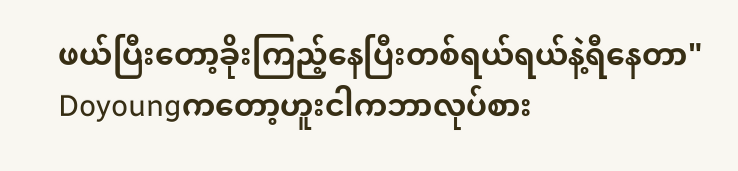ဖယ်ပြီးတော့ခိုးကြည့်နေပြီးတစ်ရယ်ရယ်နဲ့ရီနေတာ"
Doyoungကတော့ဟူးငါကဘာလုပ်စား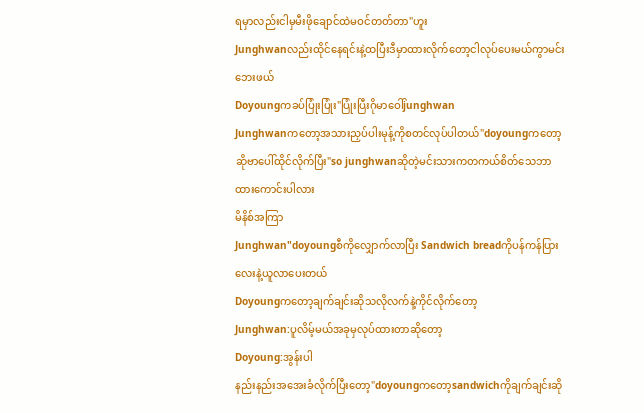ရမှာလည်းငါမှမီးဖိုချောင်ထဲမဝင်တတ်တာ"ဟူး
Junghwanလည်းထိုင်နေရင်းနဲ့ထပြီးဒီမှာထားလိုက်တော့ငါလုပ်ပေးမယ်ကွာမင်းဘေးဖယ်
Doyoungကခပ်ပြုံးပြုံး"ပြုံးပြီးဂိုမာဝေါ်junghwan
Junghwanကတော့အသားညှပ်ပါးမုန့်ကိုစတင်လုပ်ပါတယ်"doyoungကတော့ဆိုဗာပေါ်ထိုင်လိုက်ပြီး"so junghwanဆိုတဲ့မင်းသားကတကယ်စိတ်သေဘာထားကောင်းပါလား
မိနိစ်အကြာ
Junghwan"doyoungစီကိုလျှောက်လာပြီး Sandwich breadကိုပန်ကန်ပြားလေးနဲ့ယူလာပေးတယ်
Doyoungကတော့ချက်ချင်းဆိုသလိုလက်နဲ့ကိုင်လိုက်တော့
Junghwan:ပူလိမ့်မယ်အခုမှလုပ်ထားတာဆိုတော့
Doyoung:အွန်းပါ
နည်းနည်းအအေးခံလိုက်ပြီးတော့"doyoungကတော့sandwichကိုချက်ချင်းဆို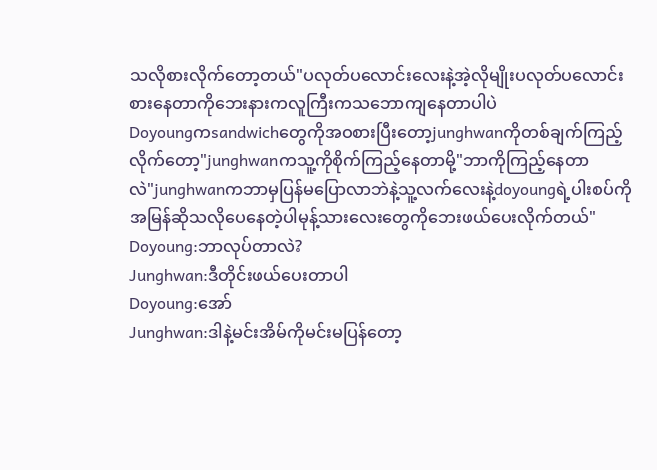သလိုစားလိုက်တော့တယ်"ပလုတ်ပလောင်းလေးနဲ့အဲ့လိုမျိုးပလုတ်ပလောင်းစားနေတာကိုဘေးနားကလူကြီးကသဘောကျနေတာပါပဲ
Doyoungကsandwichတွေကိုအဝစားပြီးတော့junghwanကိုတစ်ချက်ကြည့်လိုက်တော့"junghwanကသူ့ကိုစိုက်ကြည့်နေတာမို့"ဘာကိုကြည့်နေတာလဲ"junghwanကဘာမှပြန်မပြောလာဘဲနဲ့သူ့လက်လေးနဲ့doyoungရဲ့ပါးစပ်ကိုအမြန်ဆိုသလိုပေနေတဲ့ပါမုန့်သားလေးတွေကိုဘေးဖယ်ပေးလိုက်တယ်"
Doyoung:ဘာလုပ်တာလဲ?
Junghwan:ဒီတိုင်းဖယ်ပေးတာပါ
Doyoung:အော်
Junghwan:ဒါနဲ့မင်းအိမ်ကိုမင်းမပြန်တော့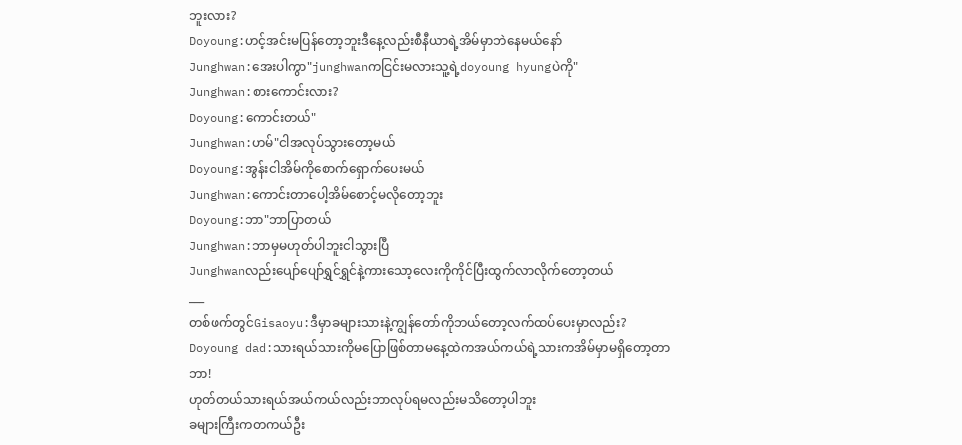ဘူးလား?
Doyoung:ဟင့်အင်းမပြန်တော့ဘူးဒီနေ့လည်းစီနီယာရဲ့အိမ်မှာဘဲနေမယ်နော်
Junghwan:အေးပါကွာ"junghwanကငြင်းမလားသူ့ရဲ့doyoung hyungပဲကို"
Junghwan:စားကောင်းလား?
Doyoung:ကောင်းတယ်"
Junghwan:ဟမ်"ငါအလုပ်သွားတော့မယ်
Doyoung:အွန်းငါအိမ်ကိုစောက်ရှောက်ပေးမယ်
Junghwan:ကောင်းတာပေါ့အိမ်စောင့်မလိုတော့ဘူး
Doyoung:ဘာ"ဘာပြာတယ်
Junghwan:ဘာမှမဟုတ်ပါဘူးငါသွားပြီ
Junghwanလည်းပျော်ပျော်ရွှင်ရွှင်နဲ့ကားသော့လေးကိုကိုင်ပြီးထွက်လာလိုက်တော့တယ်
___
တစ်ဖက်တွင်Gisaoyu:ဒီမှာခများသားနဲ့ကျွန်တော်ကိုဘယ်တော့လက်ထပ်ပေးမှာလည်း?
Doyoung dad:သားရယ်သားကိုမပြောဖြစ်တာမနေ့ထဲကအယ်ကယ်ရဲ့သားကအိမ်မှာမရှိတော့တာ
ဘာ!
ဟုတ်တယ်သားရယ်အယ်ကယ်လည်းဘာလုပ်ရမလည်းမသိတော့ပါဘူး
ခများကြီးကတကယ်ဦး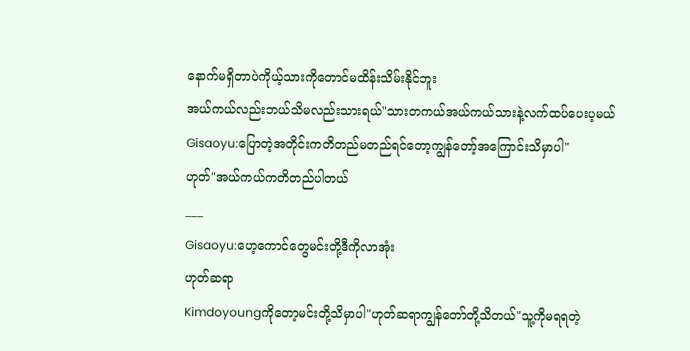နောက်မရှိတာပဲကိုယ့်သားကိုတောင်မထိန်းသိမ်းနိုင်ဘူး
အယ်ကယ်လည်းဘယ်သိမလည်းသားရယ်"သားတကယ်အယ်ကယ်သားနဲ့လက်ထပ်ပေးပ့မယ်
Gisaoyu:ပြောတဲ့အတိုင်းကတိတည်မတည်ရင်တော့ကျွန်တော့်အကြောင်းသိမှာပါ"
ဟုတ်"အယ်ကယ်ကတိတည်ပါတယ်
___
Gisaoyu:ဟေ့ကောင်တွေမင်းတို့ဒီကိုလာအုံး
ဟုတ်ဆရာ
Kimdoyoungကိုတော့မင်းတို့သိမှာပါ"ဟုတ်ဆရာကျွန်တော်တို့သိတယ်"သူ့ကိုမရရတဲ့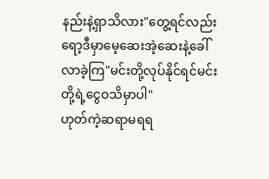နည်းနဲ့ရှာသိလား"တွေ့ရင်လည်းရော့ဒီမှာမေ့ဆေးအဲ့ဆေးနဲ့ခေါ်လာခဲ့ကြ"မင်းတို့လုပ်နိုင်ရင်မင်းတို့ရဲ့ငွေဝသိမှာပါ"
ဟုတ်ကဲ့ဆရာမရရ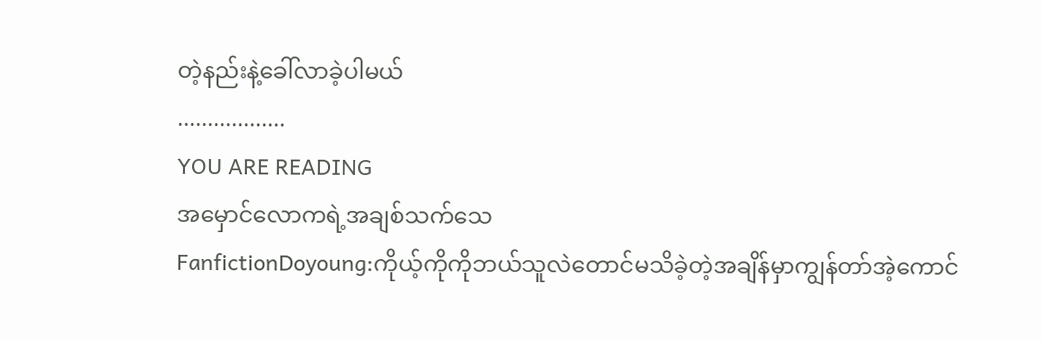တဲ့နည်းနဲ့ခေါ်လာခဲ့ပါမယ်
..................
YOU ARE READING
အမှောင်လောကရဲ့အချစ်သက်သေ
FanfictionDoyoung:ကိုယ့်ကိုကိုဘယ်သူလဲတောင်မသိခဲ့တဲ့အချိန်မှာကျွန်တာ်အဲ့ကောင်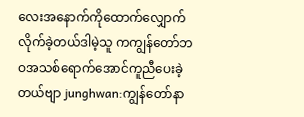လေးအနောက်ကိုထောက်လျှောက်လိုက်ခဲ့တယ်ဒါမဲ့သူ ကကျွန်တော်ဘဝအသစ်ရောက်အောင်ကူညီပေးခဲ့တယ်ဗျာ junghwan:ကျွန်တော်နာ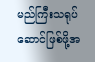မည်ကြီးသရုပ်ဆောင်ဖြစ်ဖို့အ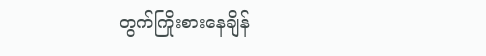တွက်ကြိုးစားနေချိန်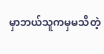မှာဘယ်သူကမှမသိတဲ့